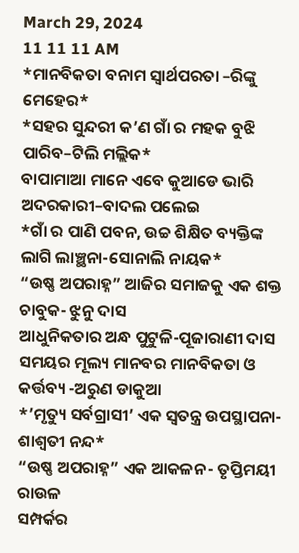March 29, 2024
11 11 11 AM
*ମାନବିକତା ବନାମ ସ୍ୱାର୍ଥପରତା –ରିଙ୍କୁ ମେହେର*
*ସହର ସୁନ୍ଦରୀ କ’ଣ ଗାଁ ର ମହକ ବୁଝି ପାରିବ–ଟିଲି ମଲ୍ଲିକ*
ବାପାମାଆ ମାନେ ଏବେ କୁଆଡେ ଭାରି ଅଦରକାରୀ–ବାଦଲ ପଲେଇ
*ଗାଁ ର ପାଣି ପବନ, ଉଚ୍ଚ ଶିକ୍ଷିତ ବ୍ୟକ୍ତିଙ୍କ ଲାଗି ଲାଞ୍ଛନା-ସୋନାଲି ନାୟକ*
“ଉଷ୍ଣ ଅପରାହ୍ନ” ଆଜିର ସମାଜକୁ ଏକ ଶକ୍ତ ଚାବୁକ- ଝୁନୁ ଦାସ
ଆଧୁନିକତାର ଅନ୍ଧ ପୁଟୁଳି-ପୂଜାରାଣୀ ଦାସ
ସମୟର ମୂଲ୍ୟ ମାନବର ମାନବିକତା ଓ କର୍ତ୍ତବ୍ୟ -ଅରୁଣ ଡାକୁଆ
*’ମୃତ୍ୟୁ ସର୍ବଗ୍ରାସୀ’ ଏକ ସ୍ୱତନ୍ତ୍ର ଉପସ୍ଥାପନା- ଶାଶ୍ଵତୀ ନନ୍ଦ*
“ଉଷ୍ଣ ଅପରାହ୍ନ” ଏକ ଆକଳନ- ତୃପ୍ତିମୟୀ ରାଉଳ
ସମ୍ପର୍କର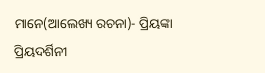ମାନେ(ଆଲେଖ୍ୟ ରଚନା)- ପ୍ରିୟଙ୍କା ପ୍ରିୟଦର୍ଶିନୀ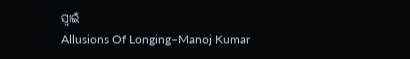ସ୍ୱାଇଁ
Allusions Of Longing–Manoj Kumar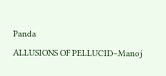Panda
ALLUSIONS OF PELLUCID–Manoj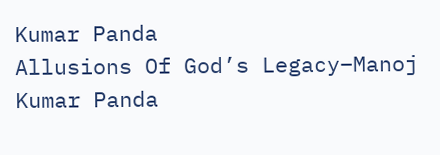Kumar Panda
Allusions Of God’s Legacy–Manoj Kumar Panda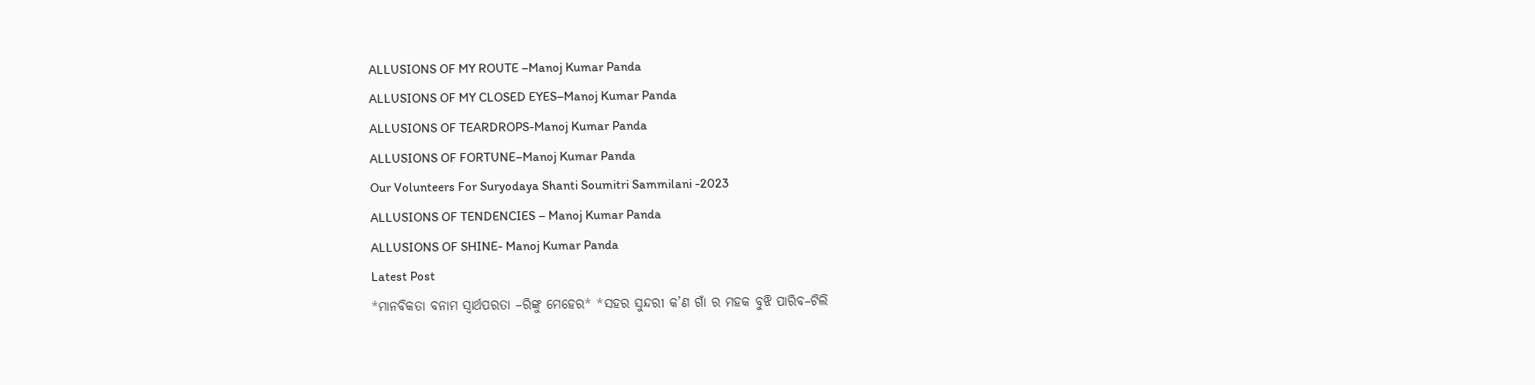ALLUSIONS OF MY ROUTE –Manoj Kumar Panda
ALLUSIONS OF MY CLOSED EYES–Manoj Kumar Panda
ALLUSIONS OF TEARDROPS-Manoj Kumar Panda
ALLUSIONS OF FORTUNE–Manoj Kumar Panda
Our Volunteers For Suryodaya Shanti Soumitri Sammilani -2023
ALLUSIONS OF TENDENCIES – Manoj Kumar Panda
ALLUSIONS OF SHINE- Manoj Kumar Panda
Latest Post
*ମାନବିକତା ବନାମ ସ୍ୱାର୍ଥପରତା –ରିଙ୍କୁ ମେହେର* *ସହର ସୁନ୍ଦରୀ କ’ଣ ଗାଁ ର ମହକ ବୁଝି ପାରିବ–ଟିଲି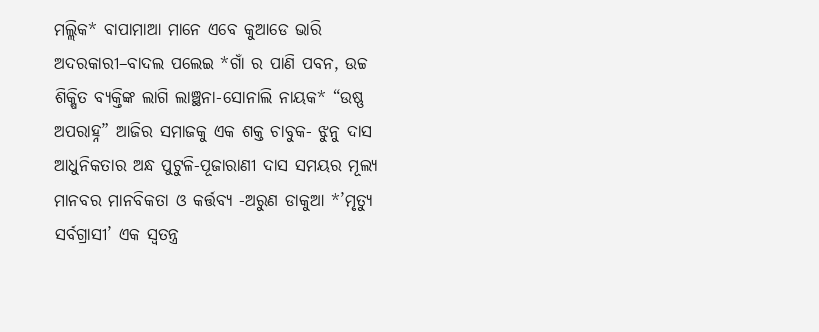ମଲ୍ଲିକ* ବାପାମାଆ ମାନେ ଏବେ କୁଆଡେ ଭାରି ଅଦରକାରୀ–ବାଦଲ ପଲେଇ *ଗାଁ ର ପାଣି ପବନ, ଉଚ୍ଚ ଶିକ୍ଷିତ ବ୍ୟକ୍ତିଙ୍କ ଲାଗି ଲାଞ୍ଛନା-ସୋନାଲି ନାୟକ* “ଉଷ୍ଣ ଅପରାହ୍ନ” ଆଜିର ସମାଜକୁ ଏକ ଶକ୍ତ ଚାବୁକ- ଝୁନୁ ଦାସ ଆଧୁନିକତାର ଅନ୍ଧ ପୁଟୁଳି-ପୂଜାରାଣୀ ଦାସ ସମୟର ମୂଲ୍ୟ ମାନବର ମାନବିକତା ଓ କର୍ତ୍ତବ୍ୟ -ଅରୁଣ ଡାକୁଆ *’ମୃତ୍ୟୁ ସର୍ବଗ୍ରାସୀ’ ଏକ ସ୍ୱତନ୍ତ୍ର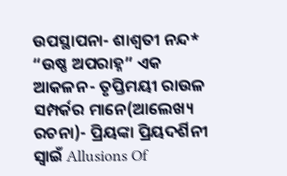ଉପସ୍ଥାପନା- ଶାଶ୍ଵତୀ ନନ୍ଦ* “ଉଷ୍ଣ ଅପରାହ୍ନ” ଏକ ଆକଳନ- ତୃପ୍ତିମୟୀ ରାଉଳ ସମ୍ପର୍କର ମାନେ(ଆଲେଖ୍ୟ ରଚନା)- ପ୍ରିୟଙ୍କା ପ୍ରିୟଦର୍ଶିନୀ ସ୍ୱାଇଁ Allusions Of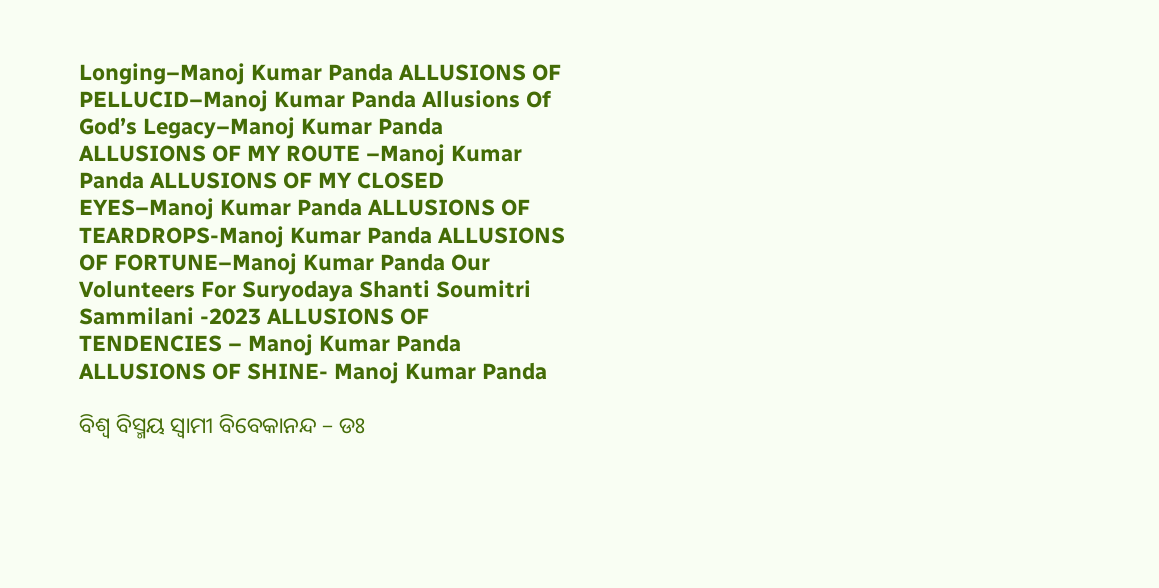Longing–Manoj Kumar Panda ALLUSIONS OF PELLUCID–Manoj Kumar Panda Allusions Of God’s Legacy–Manoj Kumar Panda ALLUSIONS OF MY ROUTE –Manoj Kumar Panda ALLUSIONS OF MY CLOSED EYES–Manoj Kumar Panda ALLUSIONS OF TEARDROPS-Manoj Kumar Panda ALLUSIONS OF FORTUNE–Manoj Kumar Panda Our Volunteers For Suryodaya Shanti Soumitri Sammilani -2023 ALLUSIONS OF TENDENCIES – Manoj Kumar Panda ALLUSIONS OF SHINE- Manoj Kumar Panda

ବିଶ୍ବ ବିସ୍ମୟ ସ୍ବାମୀ ବିବେକାନନ୍ଦ – ଡଃ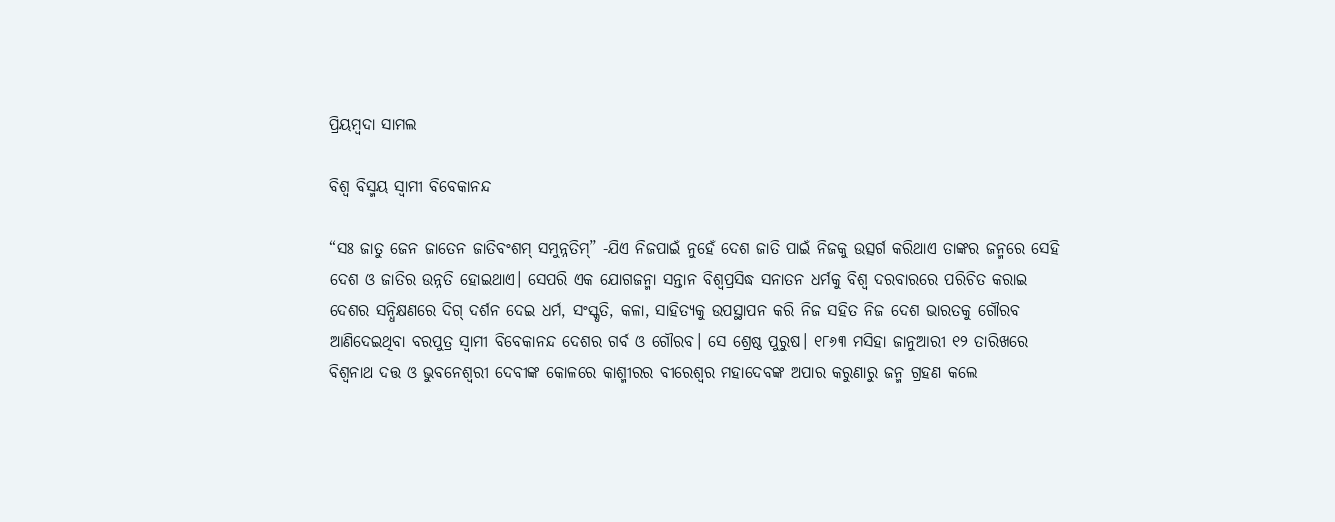ପ୍ରିୟମ୍ବଦା ସାମଲ

ବିଶ୍ବ ବିସ୍ମୟ ସ୍ବାମୀ ବିବେକାନନ୍ଦ

“ସଃ ଜାତୁ ଜେନ ଜାତେନ ଜାତିବଂଶମ୍ ସମୁନ୍ନତିମ୍” -ଯିଏ ନିଜପାଇଁ ନୁହେଁ ଦେଶ ଜାତି ପାଇଁ ନିଜକୁ ଉତ୍ସର୍ଗ କରିଥାଏ ତାଙ୍କର ଜନ୍ମରେ ସେହି ଦେଶ ଓ ଜାତିର ଉନ୍ନତି ହୋଇଥାଏ। ସେପରି ଏକ ଯୋଗଜନ୍ମା ସନ୍ତାନ ବିଶ୍ବପ୍ରସିଦ୍ଧ ସନାତନ ଧର୍ମକୁ ବିଶ୍ବ ଦରବାରରେ ପରିଚିତ କରାଇ ଦେଶର ସନ୍ଧିକ୍ଷଣରେ ଦିଗ୍ ଦର୍ଶନ ଦେଇ ଧର୍ମ, ସଂସ୍କୃତି, କଳା, ସାହିତ୍ୟକୁ ଉପସ୍ଥାପନ କରି ନିଜ ସହିତ ନିଜ ଦେଶ ଭାରତକୁ ଗୌରବ ଆଣିଦେଇଥିବା ବରପୁତ୍ର ସ୍ବାମୀ ବିବେକାନନ୍ଦ ଦେଶର ଗର୍ବ ଓ ଗୌରବ। ସେ ଶ୍ରେଷ୍ଠ ପୁରୁଷ। ୧୮୬୩ ମସିହା ଜାନୁଆରୀ ୧୨ ତାରିଖରେ ବିଶ୍ବନାଥ ଦତ୍ତ ଓ ଭୁବନେଶ୍ୱରୀ ଦେବୀଙ୍କ କୋଳରେ କାଶ୍ମୀରର ବୀରେଶ୍ବର ମହାଦେବଙ୍କ ଅପାର କରୁଣାରୁ ଜନ୍ମ ଗ୍ରହଣ କଲେ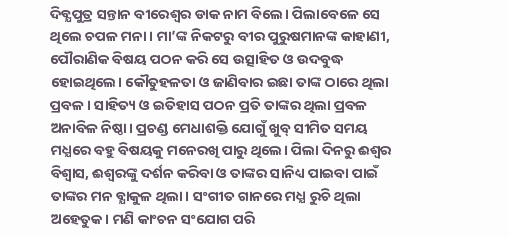ଦିବ୍ଯପୁତ୍ର ସନ୍ତାନ ବୀରେଶ୍ବର ଡାକ ନାମ ବିଲେ। ପିଲାବେଳେ ସେ ଥିଲେ ଚପଳ ମନା। ମା’ଙ୍କ ନିକଟରୁ ବୀର ପୁରୁଷମାନଙ୍କ କାହାଣୀ, ପୌରାଣିକ ବିଷୟ ପଠନ କରି ସେ ଉତ୍ସାହିତ ଓ ଉଦବୁଦ୍ଧ ହୋଇଥିଲେ। କୌତୁହଳତା ଓ ଜାଣିବାର ଇଛା ତାଙ୍କ ଠାରେ ଥିଲା ପ୍ରବଳ। ସାହିତ୍ୟ ଓ ଇତିହାସ ପଠନ ପ୍ରତି ତାଙ୍କର ଥିଲା ପ୍ରବଳ ଅନାବିଳ ନିଷ୍ଠା। ପ୍ରଚଣ୍ଡ ମେଧାଶକ୍ତି ଯୋଗୁଁ ଖୁବ୍ ସୀମିତ ସମୟ ମଧ୍ଯରେ ବହୁ ବିଷୟକୁ ମନେରଖି ପାରୁ ଥିଲେ। ପିଲା ଦିନରୁ ଈଶ୍ବର ବିଶ୍ବାସ, ଈଶ୍ବରଙ୍କୁ ଦର୍ଶନ କରିବା ଓ ତାଙ୍କର ସାନିଧ୍ୟ ପାଇବା ପାଇଁ ତାଙ୍କର ମନ ବ୍ଯାକୁଳ ଥିଲା। ସଂଗୀତ ଗାନରେ ମଧ୍ଯ ରୁଚି ଥିଲା ଅହେତୁକ। ମଣି କାଂଚନ ସଂଯୋଗ ପରି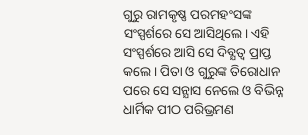ଗୁରୁ ରାମକୃଷ୍ଣ ପରମହଂସଙ୍କ ସଂସ୍ପର୍ଶରେ ସେ ଆସିଥିଲେ। ଏହି ସଂସ୍ପର୍ଶରେ ଆସି ସେ ଦିବ୍ଯତ୍ବ ପ୍ରାପ୍ତ କଲେ। ପିତା ଓ ଗୁରୁଙ୍କ ତିରୋଧାନ ପରେ ସେ ସନ୍ଯାସ ନେଲେ ଓ ବିଭିନ୍ନ ଧାର୍ମିକ ପୀଠ ପରିଭ୍ରମଣ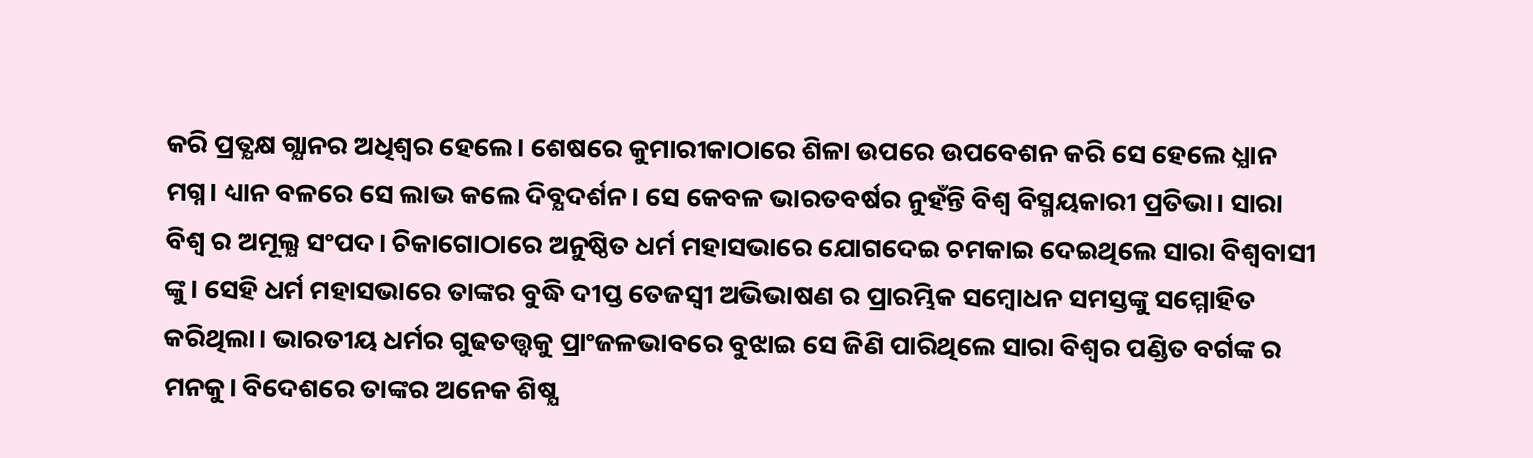କରି ପ୍ରତ୍ଯକ୍ଷ ଗ୍ଯାନର ଅଧିଶ୍ବର ହେଲେ। ଶେଷରେ କୁମାରୀକାଠାରେ ଶିଳା ଉପରେ ଉପବେଶନ କରି ସେ ହେଲେ ଧ୍ଯାନ ମଗ୍ନ। ଧ୍ୟାନ ବଳରେ ସେ ଲାଭ କଲେ ଦିବ୍ଯଦର୍ଶନ। ସେ କେବଳ ଭାରତବର୍ଷର ନୁହଁନ୍ତି ବିଶ୍ବ ବିସ୍ମୟକାରୀ ପ୍ରତିଭା। ସାରା ବିଶ୍ବ ର ଅମୂଲ୍ଯ ସଂପଦ। ଚିକାଗୋଠାରେ ଅନୁଷ୍ଠିତ ଧର୍ମ ମହାସଭାରେ ଯୋଗଦେଇ ଚମକାଇ ଦେଇଥିଲେ ସାରା ବିଶ୍ବବାସୀ ଙ୍କୁ। ସେହି ଧର୍ମ ମହାସଭାରେ ତାଙ୍କର ବୁଦ୍ଧି ଦୀପ୍ତ ତେଜସ୍ବୀ ଅଭିଭାଷଣ ର ପ୍ରାରମ୍ଭିକ ସମ୍ବୋଧନ ସମସ୍ତଙ୍କୁ ସମ୍ମୋହିତ କରିଥିଲା। ଭାରତୀୟ ଧର୍ମର ଗୁଢତତ୍ତ୍ବକୁ ପ୍ରାଂଜଳଭାବରେ ବୁଝାଇ ସେ ଜିଣି ପାରିଥିଲେ ସାରା ବିଶ୍ବର ପଣ୍ଡିତ ବର୍ଗଙ୍କ ର ମନକୁ। ବିଦେଶରେ ତାଙ୍କର ଅନେକ ଶିଷ୍ଯ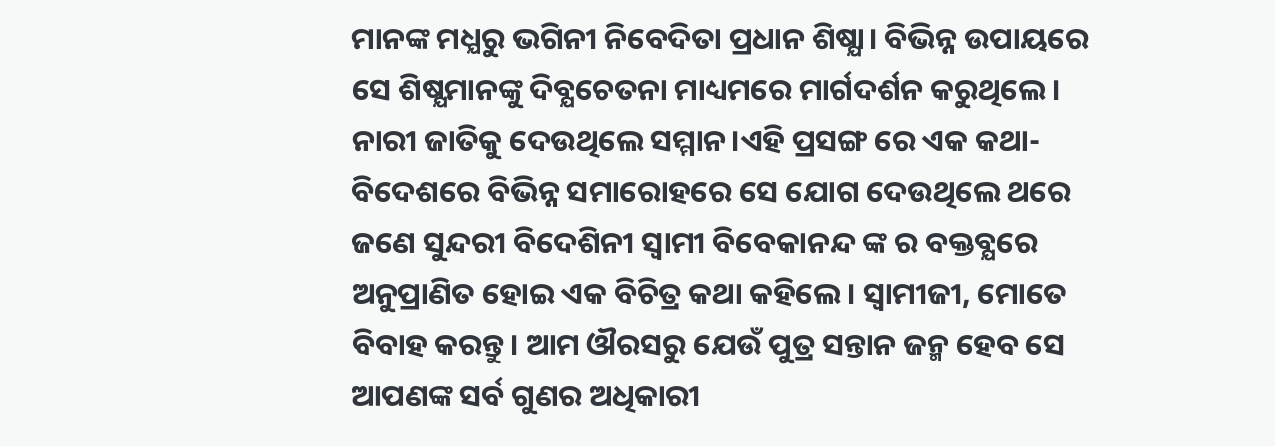ମାନଙ୍କ ମଧ୍ଯରୁ ଭଗିନୀ ନିବେଦିତା ପ୍ରଧାନ ଶିଷ୍ଯା। ବିଭିନ୍ନ ଉପାୟରେ ସେ ଶିଷ୍ଯମାନଙ୍କୁ ଦିବ୍ଯଚେତନା ମାଧ୍ୟମରେ ମାର୍ଗଦର୍ଶନ କରୁଥିଲେ। ନାରୀ ଜାତିକୁ ଦେଉଥିଲେ ସମ୍ମାନ।ଏହି ପ୍ରସଙ୍ଗ ରେ ଏକ କଥା-ବିଦେଶରେ ବିଭିନ୍ନ ସମାରୋହରେ ସେ ଯୋଗ ଦେଉଥିଲେ ଥରେ ଜଣେ ସୁନ୍ଦରୀ ବିଦେଶିନୀ ସ୍ବାମୀ ବିବେକାନନ୍ଦ ଙ୍କ ର ବକ୍ତବ୍ଯରେ ଅନୁପ୍ରାଣିତ ହୋଇ ଏକ ବିଚିତ୍ର କଥା କହିଲେ। ସ୍ବାମୀଜୀ, ମୋତେ ବିବାହ କରନ୍ତୁ। ଆମ ଔରସରୁ ଯେଉଁ ପୁତ୍ର ସନ୍ତାନ ଜନ୍ମ ହେବ ସେ ଆପଣଙ୍କ ସର୍ବ ଗୁଣର ଅଧିକାରୀ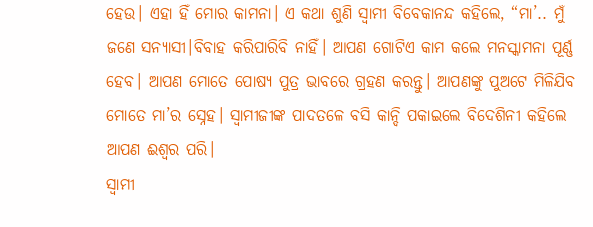ହେଉ। ଏହା ହିଁ ମୋର କାମନା। ଏ କଥା ଶୁଣି ସ୍ବାମୀ ବିବେକାନନ୍ଦ କହିଲେ, “ମା’.. ମୁଁ ଜଣେ ସନ୍ଯାସୀ।ବିବାହ କରିପାରିବି ନାହିଁ। ଆପଣ ଗୋଟିଏ କାମ କଲେ ମନସ୍କାମନା ପୂର୍ଣ୍ଣ ହେବ। ଆପଣ ମୋତେ ପୋଷ୍ଯ ପୁତ୍ର ଭାବରେ ଗ୍ରହଣ କରନ୍ତୁ। ଆପଣଙ୍କୁ ପୁଅଟେ ମିଳିଯିବ ମୋତେ ମା’ର ସ୍ନେହ। ସ୍ବାମୀଜୀଙ୍କ ପାଦତଳେ ବସି କାନ୍ଦି ପକାଇଲେ ବିଦେଶିନୀ କହିଲେ ଆପଣ ଈଶ୍ବର ପରି।
ସ୍ବାମୀ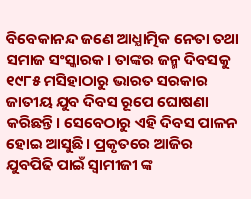ବିବେକାନନ୍ଦ ଜଣେ ଆଧ୍ଯାତ୍ମିକ ନେତା ତଥା ସମାଜ ସଂସ୍କାରକ। ତାଙ୍କର ଜନ୍ମ ଦିବସକୁ ୧୯୮୫ ମସିହାଠାରୁ ଭାରତ ସରକାର ଜାତୀୟ ଯୁବ ଦିବସ ରୂପେ ଘୋଷଣା କରିଛନ୍ତି। ସେବେଠାରୁ ଏହି ଦିବସ ପାଳନ ହୋଇ ଆସୁଛି। ପ୍ରକୃତରେ ଆଜିର ଯୁବପିଢି ପାଇଁ ସ୍ବାମୀଜୀ ଙ୍କ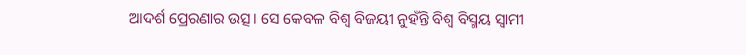ଆଦର୍ଶ ପ୍ରେରଣାର ଉତ୍ସ। ସେ କେବଳ ବିଶ୍ବ ବିଜୟୀ ନୁହଁନ୍ତି ବିଶ୍ବ ବିସ୍ମୟ ସ୍ବାମୀ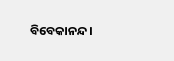ବିବେକାନନ୍ଦ।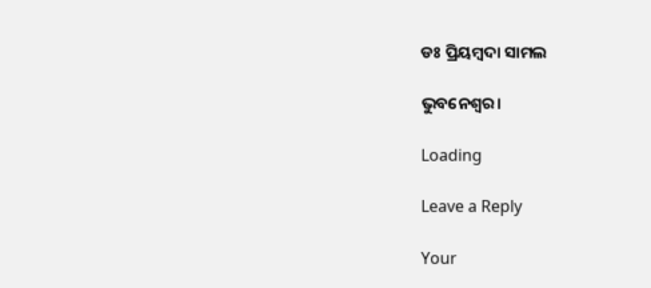ଡଃ ପ୍ରିୟମ୍ବଦା ସାମଲ

ଭୁବନେଶ୍ୱର।

Loading

Leave a Reply

Your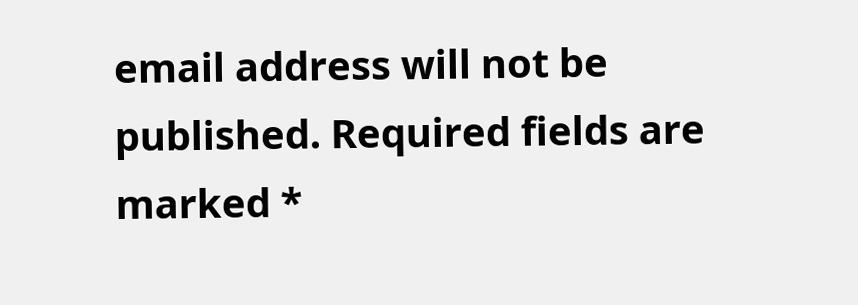email address will not be published. Required fields are marked *